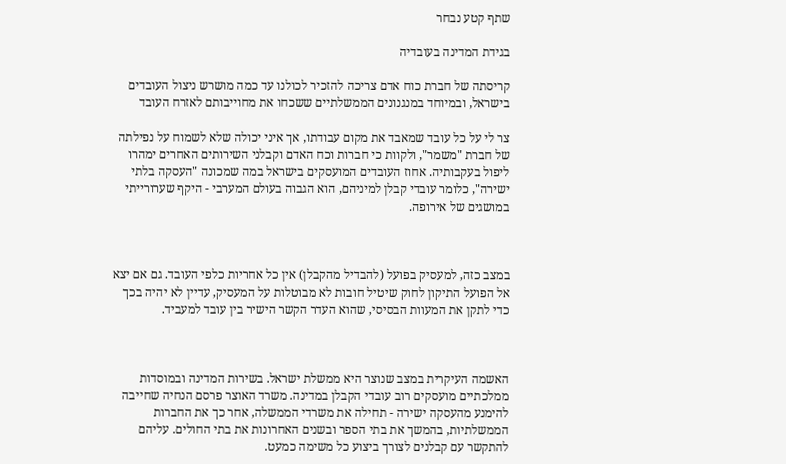שתף קטע נבחר

בגידת המדינה בעובדיה

קריסתה של חברת כוח אדם צריכה להזכיר לכולנו עד כמה מושרש ניצול העובדים בישראל, ובמיוחד במנגנונים הממשלתיים ששכחו את מחוייבותם לאזרח העובד

צר לי על כל עובד שמאבד את מקום עבודתו, אך איני יכולה שלא לשמוח על נפילתה של חברת "משמר", ולקוות כי חברות וכח האדם וקבלני השירותים האחרים ימהרו ליפול בעקבותיה. אחוז העובדים המועסקים בישראל במה שמכונה "העסקה בלתי ישירה", כלומר עובדי קבלן למיניהם, הוא הגבוה בעולם המערבי - היקף שערורייתי במושגים של אירופה.



במצב כזה, למעסיק בפועל (להבדיל מהקבלן) אין כל אחריות כלפי העובד. גם אם יצא אל הפועל התיקון לחוק שיטיל חובות לא מבוטלות על המעסיק, עדיין לא יהיה בכך כדי לתקן את המעוות הבסיסי, שהוא העדר הקשר הישיר בין עובד למעביד.



האשמה העיקרית במצב שנוצר היא ממשלת ישראל. בשירות המדינה ובמוסדות ממלכתיים מועסקים רוב עובדי הקבלן במדינה. משרד האוצר פרסם הנחיה שחייבה להימנע מהעסקה ישירה - תחילה את משרדי הממשלה, אחר כך את החברות הממשלתיות, בהמשך את בתי הספר ובשנים האחרונות את בתי החולים. עליהם להתקשר עם קבלנים לצורך ביצוע כל משימה כמעט.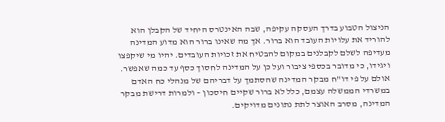הניצול הטבוע בדרך העסקה עקיפה, שבה האינטרס היחיד של הקבלן הוא להוריד את עלויות העובד הוא ברור. אך מה שאינו ברור הוא מדוע המדינה מעדיפה לשלם לקבלנים במקום להבטיח את זכויות העובדים. יהיו מי שיקפצו ויגידו, כי מדובר בכספי ציבור ועל כן על המדינה לחסוך כסף עד כמה שאפשר. אולם על פי דו"ח מבקר המדינה שהסתמך על דבריהם של מנהלי כח האדם במשרדי הממשלה עצמם, כלל לא ברור שקיים חיסכון – ולמרות דרישת מבקר המדינה, מסרב האוצר לתת נתונים מדויקים.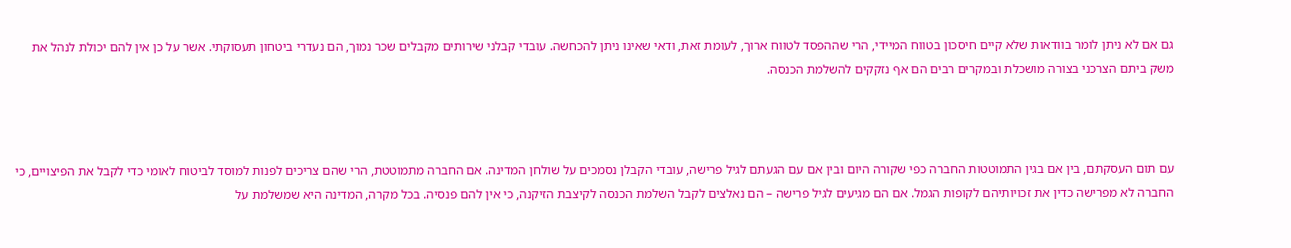גם אם לא ניתן לומר בוודאות שלא קיים חיסכון בטווח המיידי, הרי שההפסד לטווח ארוך, לעומת זאת, ודאי שאינו ניתן להכחשה. עובדי קבלני שירותים מקבלים שכר נמוך, הם נעדרי ביטחון תעסוקתי. אשר על כן אין להם יכולת לנהל את משק ביתם הצרכני בצורה מושכלת ובמקרים רבים הם אף נזקקים להשלמת הכנסה.



עם תום העסקתם, בין אם בגין התמוטטות החברה כפי שקורה היום ובין אם עם הגעתם לגיל פרישה, עובדי הקבלן נסמכים על שולחן המדינה. אם החברה מתמוטטת, הרי שהם צריכים לפנות למוסד לביטוח לאומי כדי לקבל את הפיצויים, כי החברה לא מפרישה כדין את זכויותיהם לקופות הגמל. אם הם מגיעים לגיל פרישה – הם נאלצים לקבל השלמת הכנסה לקיצבת הזיקנה, כי אין להם פנסיה. בכל מקרה, המדינה היא שמשלמת על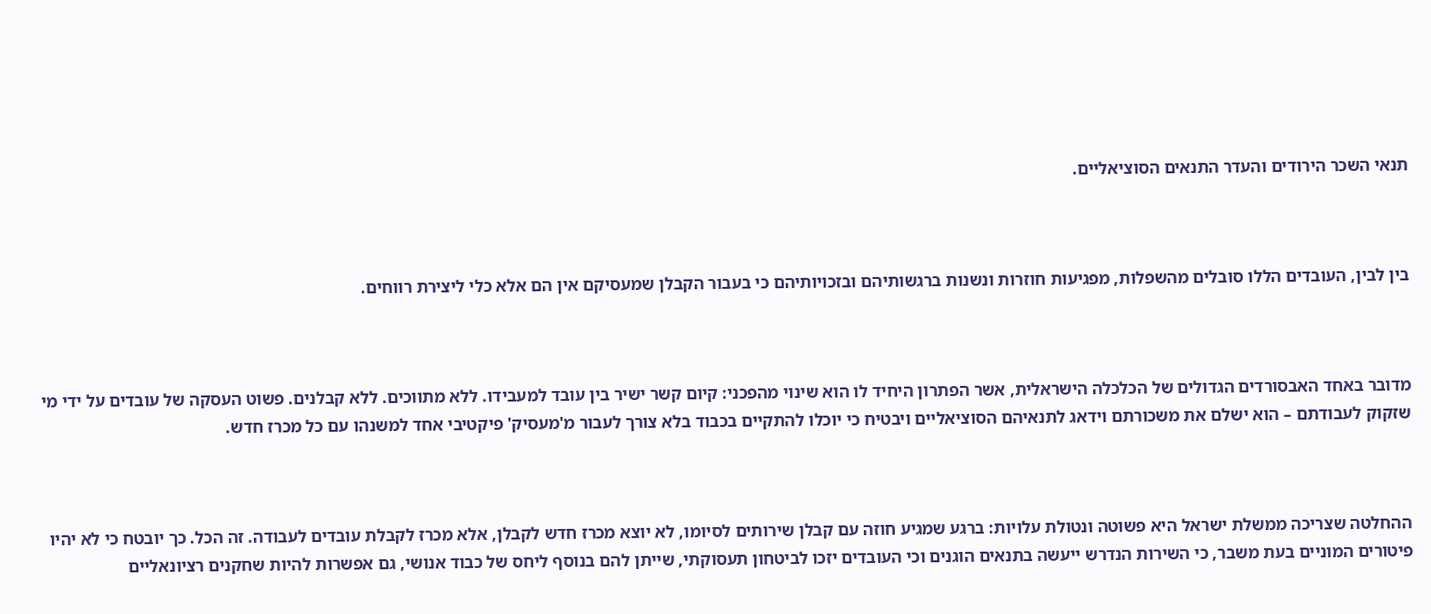תנאי השכר הירודים והעדר התנאים הסוציאליים.



בין לבין, העובדים הללו סובלים מהשפלות, מפגיעות חוזרות ונשנות ברגשותיהם ובזכויותיהם כי בעבור הקבלן שמעסיקם אין הם אלא כלי ליצירת רווחים.



מדובר באחד האבסורדים הגדולים של הכלכלה הישראלית, אשר הפתרון היחיד לו הוא שינוי מהפכני: קיום קשר ישיר בין עובד למעבידו. ללא מתווכים. ללא קבלנים. פשוט העסקה של עובדים על ידי מי שזקוק לעבודתם – הוא ישלם את משכורתם וידאג לתנאיהם הסוציאליים ויבטיח כי יוכלו להתקיים בכבוד בלא צורך לעבור מ'מעסיק' פיקטיבי אחד למשנהו עם כל מכרז חדש.



ההחלטה שצריכה ממשלת ישראל היא פשוטה ונטולת עלויות: ברגע שמגיע חוזה עם קבלן שירותים לסיומו, לא יוצא מכרז חדש לקבלן, אלא מכרז לקבלת עובדים לעבודה. זה הכל. כך יובטח כי לא יהיו פיטורים המוניים בעת משבר, כי השירות הנדרש ייעשה בתנאים הוגנים וכי העובדים יזכו לביטחון תעסוקתי, שייתן להם בנוסף ליחס של כבוד אנושי, גם אפשרות להיות שחקנים רציונאליים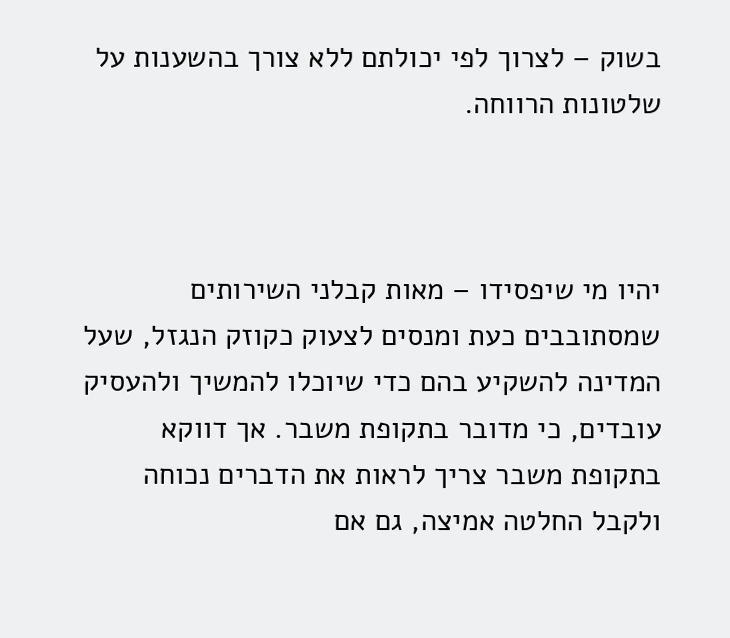בשוק – לצרוך לפי יכולתם ללא צורך בהשענות על שלטונות הרווחה.



יהיו מי שיפסידו – מאות קבלני השירותים שמסתובבים כעת ומנסים לצעוק כקוזק הנגזל, שעל המדינה להשקיע בהם כדי שיוכלו להמשיך ולהעסיק עובדים, כי מדובר בתקופת משבר. אך דווקא בתקופת משבר צריך לראות את הדברים נכוחה ולקבל החלטה אמיצה, גם אם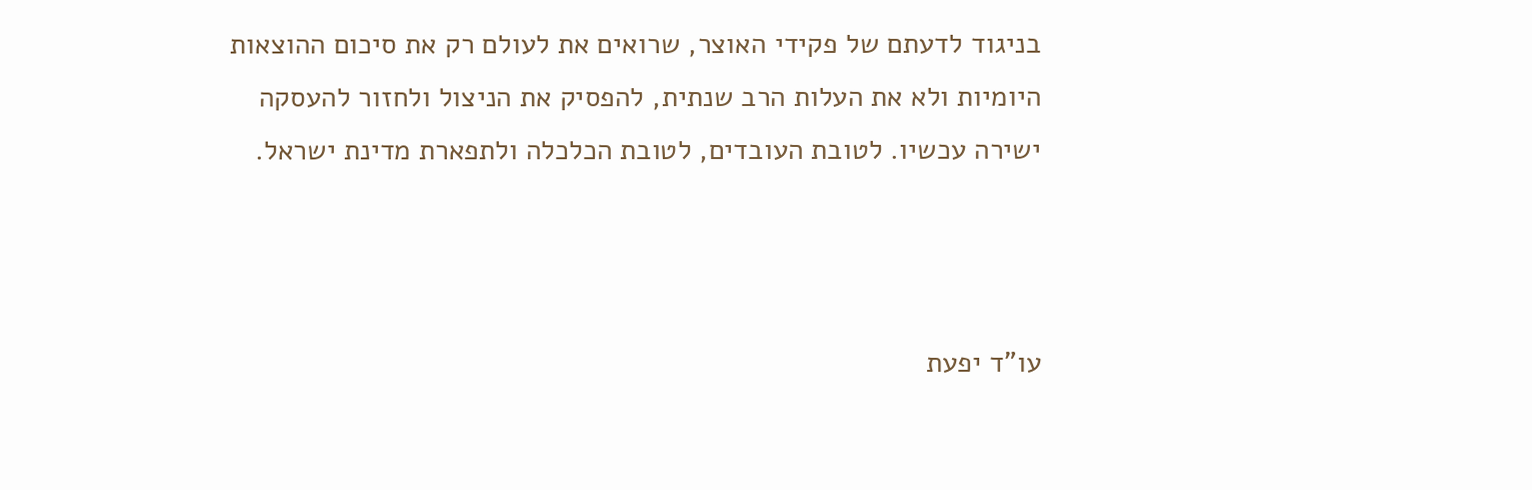בניגוד לדעתם של פקידי האוצר, שרואים את לעולם רק את סיכום ההוצאות היומיות ולא את העלות הרב שנתית, להפסיק את הניצול ולחזור להעסקה ישירה עכשיו. לטובת העובדים, לטובת הכלכלה ולתפארת מדינת ישראל.



עו"ד יפעת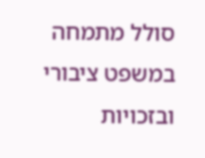סולל מתמחה במשפט ציבורי ובזכויות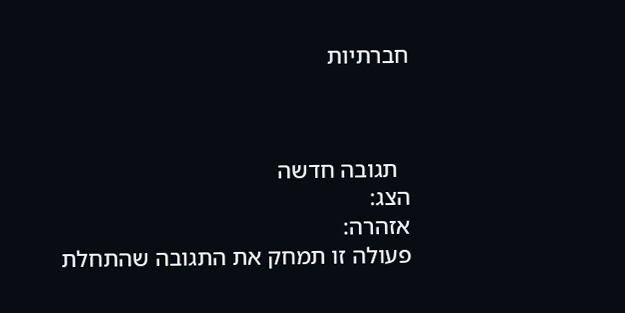חברתיות



  תגובה חדשה
הצג:
אזהרה:
פעולה זו תמחק את התגובה שהתחלת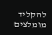להקליד
מומלצים